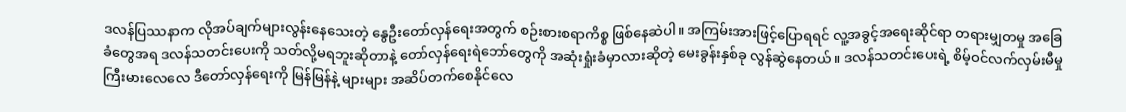ဒလန်ပြဿနာက လိုအပ်ချက်များလွန်းနေသေးတဲ့ နွေဦးတော်လှန်ရေးအတွက် စဉ်းစားစရာကိစ္စ ဖြစ်နေဆဲပါ။ အကြမ်းအားဖြင့်ပြောရရင် လူ့အခွင့်အရေးဆိုင်ရာ တရားမျှတမှု အခြေခံတွေအရ ဒလန်သတင်းပေးကို သတ်လို့မရဘူးဆိုတာနဲ့ တော်လှန်ရေးရဲဘော်တွေကို အဆုံးရှုံးခံမှာလားဆိုတဲ့ မေးခွန်းနှစ်ခု လွန်ဆွဲနေတယ်။ ဒလန်သတင်းပေးရဲ့ စိမ့်ဝင်လက်လှမ်းမီမှု ကြီးမားလေလေ ဒီတော်လှန်ရေးကို မြန်မြန်နဲ့ များများ အဆိပ်တက်စေနိုင်လေ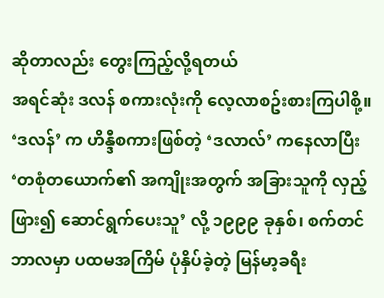ဆိုတာလည်း တွေးကြည့်လို့ရတယ်
အရင်ဆုံး ဒလန် စကားလုံးကို လေ့လာစဥ်းစားကြပါစို့။ ‘ဒလန်’ က ဟိန္ဒီစကားဖြစ်တဲ့ ‘ဒလာလ်’ ကနေလာပြီး ‘တစုံတယောက်၏ အကျိုးအတွက် အခြားသူကို လှည့်ဖြား၍ ဆောင်ရွက်ပေးသူ’ လို့ ၁၉၉၉ ခုနှစ်၊ စက်တင်ဘာလမှာ ပထမအကြိမ် ပုံနှိပ်ခဲ့တဲ့ မြန်မာ့ခရီး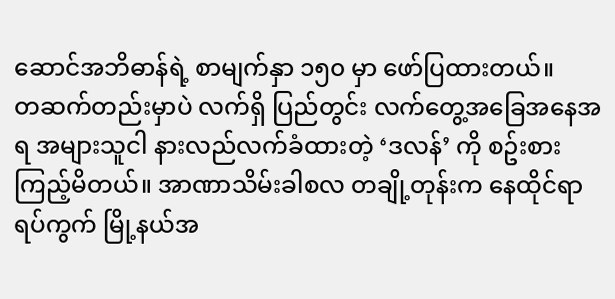ဆောင်အဘိဓာန်ရဲ့ စာမျက်နှာ ၁၅၀ မှာ ဖော်ပြထားတယ်။
တဆက်တည်းမှာပဲ လက်ရှိ ပြည်တွင်း လက်တွေ့အခြေအနေအရ အများသူငါ နားလည်လက်ခံထားတဲ့ ‘ဒလန်’ ကို စဥ်းစားကြည့်မိတယ်။ အာဏာသိမ်းခါစလ တချို့တုန်းက နေထိုင်ရာ ရပ်ကွက် မြို့နယ်အ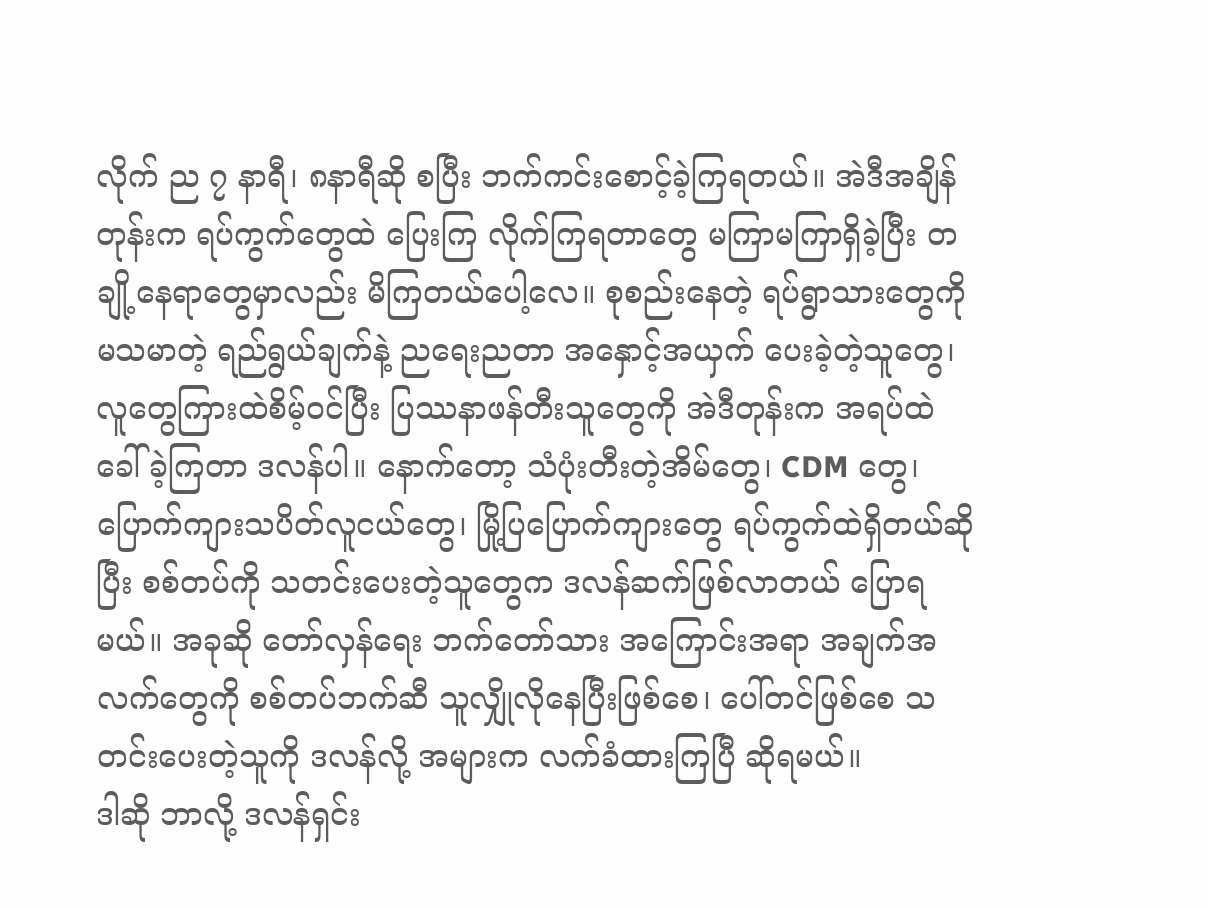လိုက် ည ၇ နာရီ၊ ၈နာရီဆို စပြီး ဘက်ကင်းစောင့်ခဲ့ကြရတယ်။ အဲဒီအချိန်တုန်းက ရပ်ကွက်တွေထဲ ပြေးကြ လိုက်ကြရတာတွေ မကြာမကြာရှိခဲ့ပြီး တချို့နေရာတွေမှာလည်း မိကြတယ်ပေါ့လေ။ စုစည်းနေတဲ့ ရပ်ရွာသားတွေကို မသမာတဲ့ ရည်ရွယ်ချက်နဲ့ ညရေးညတာ အနှောင့်အယှက် ပေးခဲ့တဲ့သူတွေ၊ လူတွေကြားထဲစိမ့်ဝင်ပြီး ပြဿနာဖန်တီးသူတွေကို အဲဒီတုန်းက အရပ်ထဲ ခေါ်ခဲ့ကြတာ ဒလန်ပါ။ နောက်တော့ သံပုံးတီးတဲ့အိမ်တွေ၊ CDM တွေ၊ ပြောက်ကျားသပိတ်လူငယ်တွေ၊ မြို့ပြပြောက်ကျားတွေ ရပ်ကွက်ထဲရှိတယ်ဆိုပြီး စစ်တပ်ကို သတင်းပေးတဲ့သူတွေက ဒလန်ဆက်ဖြစ်လာတယ် ပြောရမယ်။ အခုဆို တော်လှန်ရေး ဘက်တော်သား အကြောင်းအရာ အချက်အလက်တွေကို စစ်တပ်ဘက်ဆီ သူလျှိုလိုနေပြီးဖြစ်စေ၊ ပေါ်တင်ဖြစ်စေ သတင်းပေးတဲ့သူကို ဒလန်လို့ အများက လက်ခံထားကြပြီ ဆိုရမယ်။
ဒါဆို ဘာလို့ ဒလန်ရှင်း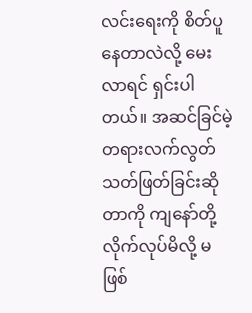လင်းရေးကို စိတ်ပူနေတာလဲလို့ မေးလာရင် ရှင်းပါတယ်။ အဆင်ခြင်မဲ့ တရားလက်လွတ် သတ်ဖြတ်ခြင်းဆိုတာကို ကျနော်တို့ လိုက်လုပ်မိလို့ မဖြစ်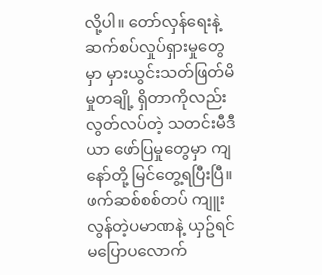လို့ပါ။ တော်လှန်ရေးနဲ့ ဆက်စပ်လှုပ်ရှားမှုတွေမှာ မှားယွင်းသတ်ဖြတ်မိမှုတချို့ ရှိတာကိုလည်း လွတ်လပ်တဲ့ သတင်းမီဒီယာ ဖော်ပြမှုတွေမှာ ကျနော်တို့ မြင်တွေ့ရပြီးပြီ။ ဖက်ဆစ်စစ်တပ် ကျူးလွန်တဲ့ပမာဏနဲ့ ယှဥ်ရင် မပြောပလောက်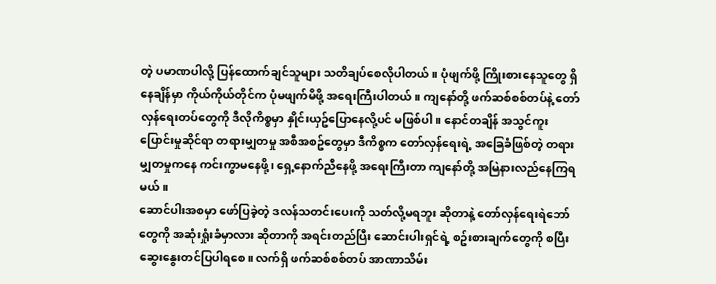တဲ့ ပမာဏပါလို့ ပြန်ထောက်ချင်သူများ သတိချပ်စေလိုပါတယ်။ ပုံဖျက်ဖို့ ကြိုးစားနေသူတွေ ရှိနေချိန်မှာ ကိုယ်ကိုယ်တိုင်က ပုံမဖျက်မိဖို့ အရေးကြီးပါတယ်။ ကျနော်တို့ ဖက်ဆစ်စစ်တပ်နဲ့ တော်လှန်ရေးတပ်တွေကို ဒီလိုကိစ္စမှာ နှိုင်းယှဥ်ပြောနေလို့ပင် မဖြစ်ပါ။ နောင်တချိန် အသွင်ကူးပြောင်းမှုဆိုင်ရာ တရားမျှတမှု အစီအစဥ်တွေမှာ ဒီကိစ္စက တော်လှန်ရေးရဲ့ အခြေခံဖြစ်တဲ့ တရားမျှတမှုကနေ ကင်းကွာမနေဖို့၊ ရှေ့နောက်ညီနေဖို့ အရေးကြီးတာ ကျနော်တို့ အမြဲနားလည်နေကြရမယ်။
ဆောင်ပါးအစမှာ ဖော်ပြခဲ့တဲ့ ဒလန်သတင်းပေးကို သတ်လို့မရဘူး ဆိုတာနဲ့ တော်လှန်ရေးရဲဘော်တွေကို အဆုံးရှုံးခံမှာလား ဆိုတာကို အရင်းတည်ပြီး ဆောင်းပါးရှင်ရဲ့ စဥ်းစားချက်တွေကို စပြီး ဆွေးနွေးတင်ပြပါရစေ။ လက်ရှိ ဖက်ဆစ်စစ်တပ် အာဏာသိမ်း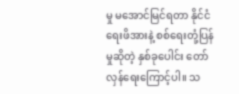မှု မအောင်မြင်ရတာ နိုင်ငံရေးဖိအားနဲ့ စစ်ရေးတုံ့ပြန်မှုဆိုတဲ့ နှစ်ခုပေါင်း တော်လှန်ရေးကြောင့်ပါ။ သ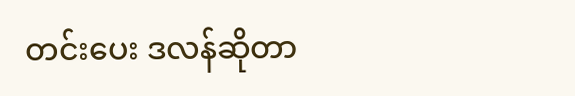တင်းပေး ဒလန်ဆိုတာ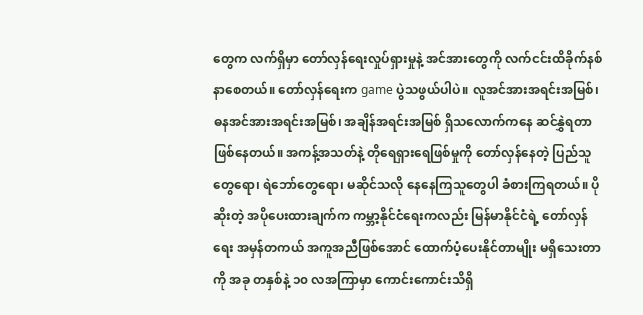တွေက လက်ရှိမှာ တော်လှန်ရေးလှုပ်ရှားမှုနဲ့ အင်အားတွေကို လက်ငင်းထိခိုက်နစ်နာစေတယ်။ တော်လှန်ရေးက game ပွဲသဖွယ်ပါပဲ။ လူအင်အားအရင်းအမြစ်၊ ဓနအင်အားအရင်းအမြစ်၊ အချိန်အရင်းအမြစ် ရှိသလောက်ကနေ ဆင်နွှဲရတာ ဖြစ်နေတယ်။ အကန့်အသတ်နဲ့ တိုရေရှားရေဖြစ်မှုကို တော်လှန်နေတဲ့ ပြည်သူတွေရော၊ ရဲဘော်တွေရော၊ မဆိုင်သလို နေနေကြသူတွေပါ ခံစားကြရတယ်။ ပိုဆိုးတဲ့ အပိုပေးထားချက်က ကမ္ဘာ့နိုင်ငံရေးကလည်း မြန်မာနိုင်ငံရဲ့ တော်လှန်ရေး အမှန်တကယ် အကူအညီဖြစ်အောင် ထောက်ပံ့ပေးနိုင်တာမျိုး မရှိသေးတာကို အခု တနှစ်နဲ့ ၁၀ လအကြာမှာ ကောင်းကောင်းသိရှိ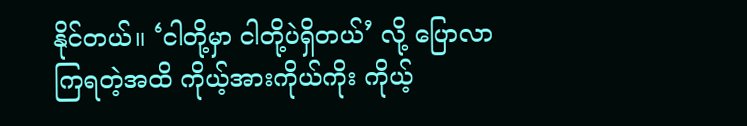နိုင်တယ်။ ‘ငါတို့မှာ ငါတို့ပဲရှိတယ်’ လို့ ပြောလာကြရတဲ့အထိ ကိုယ့်အားကိုယ်ကိုး ကိုယ့်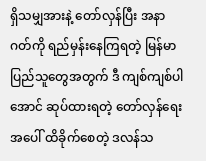ရှိသမျှအားနဲ့ တော်လှန်ပြီး အနာဂတ်ကို ရည်မှန်းနေကြရတဲ့ မြန်မာပြည်သူတွေအတွက် ဒီ ကျစ်ကျစ်ပါအောင် ဆုပ်ထားရတဲ့ တော်လှန်ရေးအပေါ် ထိခိုက်စေတဲ့ ဒလန်သ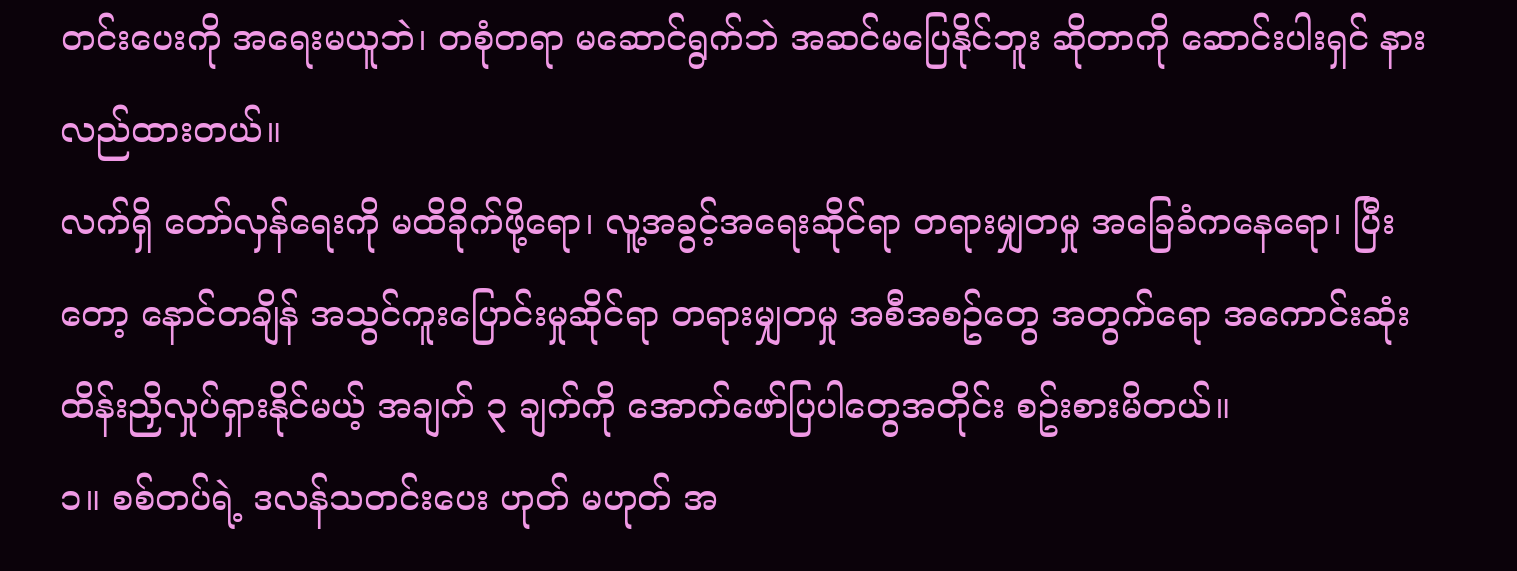တင်းပေးကို အရေးမယူဘဲ၊ တစုံတရာ မဆောင်ရွက်ဘဲ အဆင်မပြေနိုင်ဘူး ဆိုတာကို ဆောင်းပါးရှင် နားလည်ထားတယ်။
လက်ရှိ တော်လှန်ရေးကို မထိခိုက်ဖို့ရော၊ လူ့အခွင့်အရေးဆိုင်ရာ တရားမျှတမှု အခြေခံကနေရော၊ ပြီးတော့ နောင်တချိန် အသွင်ကူးပြောင်းမှုဆိုင်ရာ တရားမျှတမှု အစီအစဥ်တွေ အတွက်ရော အကောင်းဆုံး ထိန်းညှိလှုပ်ရှားနိုင်မယ့် အချက် ၃ ချက်ကို အောက်ဖော်ပြပါတွေအတိုင်း စဥ်းစားမိတယ်။
၁။ စစ်တပ်ရဲ့ ဒလန်သတင်းပေး ဟုတ် မဟုတ် အ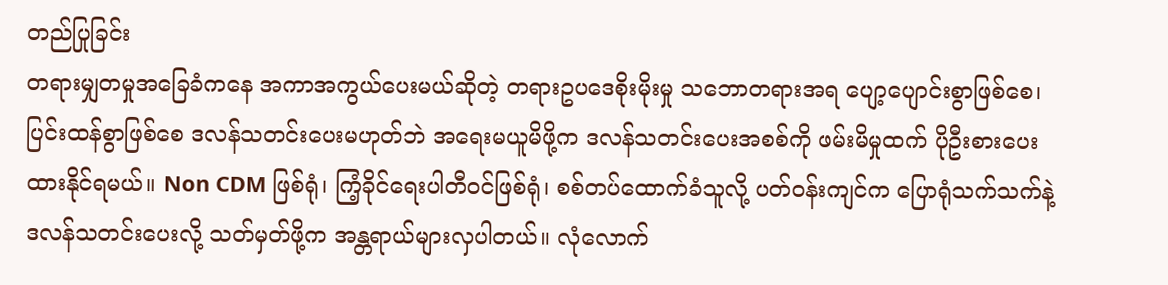တည်ပြုခြင်း
တရားမျှတမှုအခြေခံကနေ အကာအကွယ်ပေးမယ်ဆိုတဲ့ တရားဥပဒေစိုးမိုးမှု သဘောတရားအရ ပျော့ပျောင်းစွာဖြစ်စေ၊ ပြင်းထန်စွာဖြစ်စေ ဒလန်သတင်းပေးမဟုတ်ဘဲ အရေးမယူမိဖို့က ဒလန်သတင်းပေးအစစ်ကို ဖမ်းမိမှုထက် ပိုဦးစားပေးထားနိုင်ရမယ်။ Non CDM ဖြစ်ရုံ၊ ကြံ့ခိုင်ရေးပါတီဝင်ဖြစ်ရုံ၊ စစ်တပ်ထောက်ခံသူလို့ ပတ်ဝန်းကျင်က ပြောရုံသက်သက်နဲ့ ဒလန်သတင်းပေးလို့ သတ်မှတ်ဖို့က အန္တရာယ်များလှပါတယ်။ လုံလောက်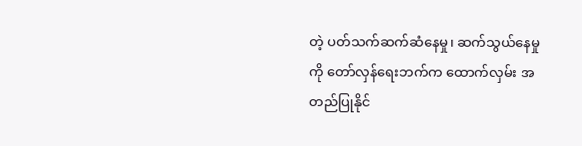တဲ့ ပတ်သက်ဆက်ဆံနေမှု၊ ဆက်သွယ်နေမှုကို တော်လှန်ရေးဘက်က ထောက်လှမ်း အတည်ပြုနိုင်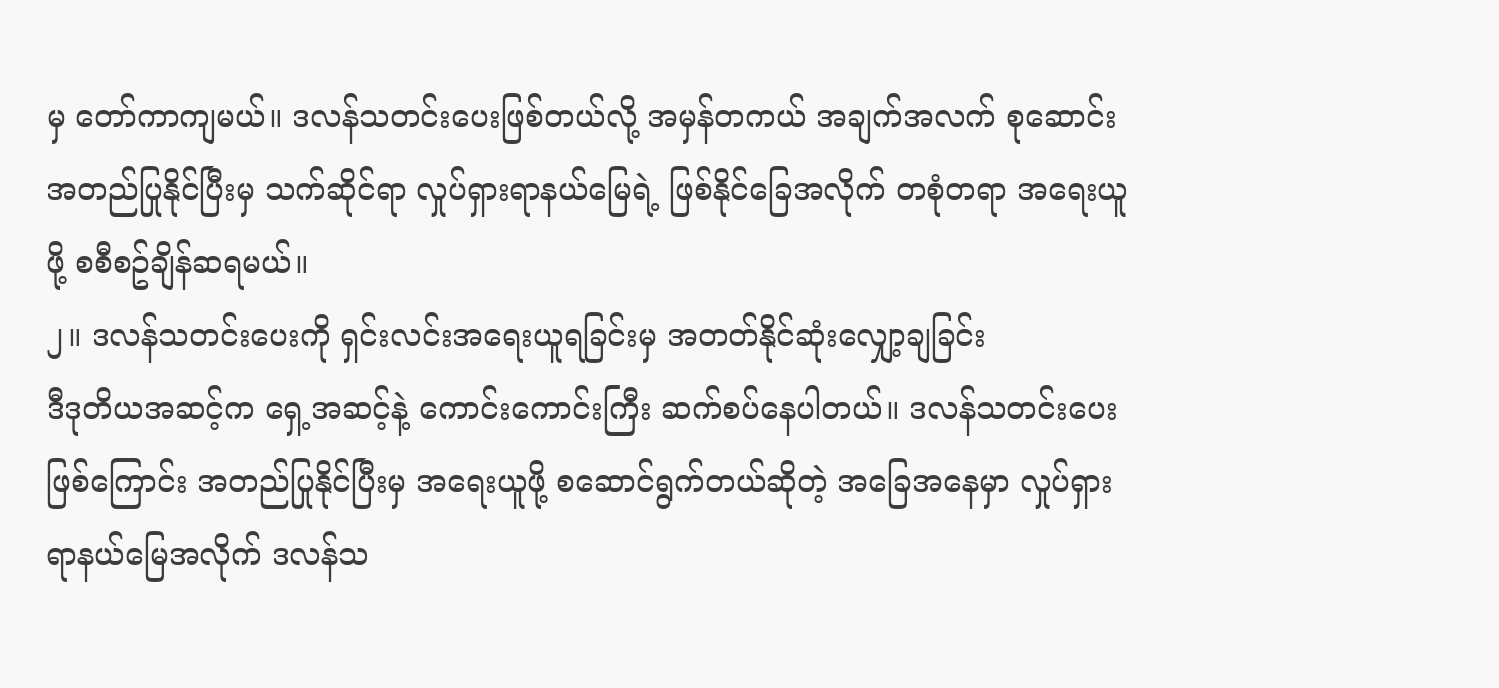မှ တော်ကာကျမယ်။ ဒလန်သတင်းပေးဖြစ်တယ်လို့ အမှန်တကယ် အချက်အလက် စုဆောင်းအတည်ပြုနိုင်ပြီးမှ သက်ဆိုင်ရာ လှုပ်ရှားရာနယ်မြေရဲ့ ဖြစ်နိုင်ခြေအလိုက် တစုံတရာ အရေးယူဖို့ စစီစဥ်ချိန်ဆရမယ်။
၂။ ဒလန်သတင်းပေးကို ရှင်းလင်းအရေးယူရခြင်းမှ အတတ်နိုင်ဆုံးလျှော့ချခြင်း
ဒီဒုတိယအဆင့်က ရှေ့အဆင့်နဲ့ ကောင်းကောင်းကြီး ဆက်စပ်နေပါတယ်။ ဒလန်သတင်းပေးဖြစ်ကြောင်း အတည်ပြုနိုင်ပြီးမှ အရေးယူဖို့ စဆောင်ရွက်တယ်ဆိုတဲ့ အခြေအနေမှာ လှုပ်ရှားရာနယ်မြေအလိုက် ဒလန်သ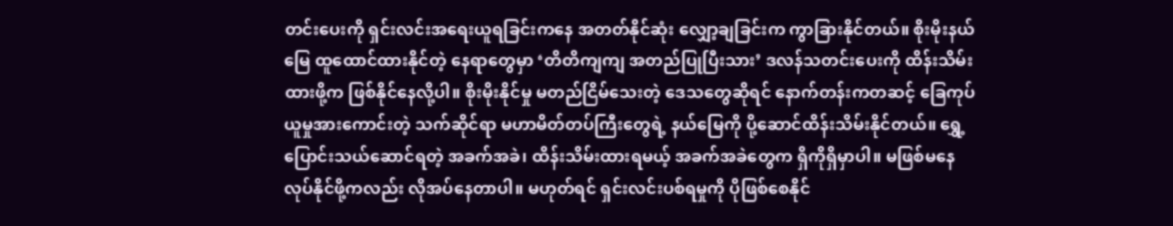တင်းပေးကို ရှင်းလင်းအရေးယူရခြင်းကနေ အတတ်နိုင်ဆုံး လျှော့ချခြင်းက ကွာခြားနိုင်တယ်။ စိုးမိုးနယ်မြေ ထူထောင်ထားနိုင်တဲ့ နေရာတွေမှာ ‘တိတိကျကျ အတည်ပြုပြီးသား’ ဒလန်သတင်းပေးကို ထိန်းသိမ်းထားဖို့က ဖြစ်နိုင်နေလို့ပါ။ စိုးမိုးနိုင်မှု မတည်ငြိမ်သေးတဲ့ ဒေသတွေဆိုရင် နောက်တန်းကတဆင့် ခြေကုပ်ယူမှုအားကောင်းတဲ့ သက်ဆိုင်ရာ မဟာမိတ်တပ်ကြီးတွေရဲ့ နယ်မြေကို ပို့ဆောင်ထိန်းသိမ်းနိုင်တယ်။ ရွှေ့ပြောင်းသယ်ဆောင်ရတဲ့ အခက်အခဲ၊ ထိန်းသိမ်းထားရမယ့် အခက်အခဲတွေက ရှိကိုရှိမှာပါ။ မဖြစ်မနေ လုပ်နိုင်ဖို့ကလည်း လိုအပ်နေတာပါ။ မဟုတ်ရင် ရှင်းလင်းပစ်ရမှုကို ပိုဖြစ်စေနိုင်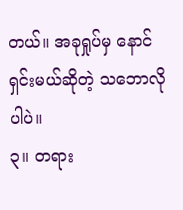တယ်။ အခုရှုပ်မှ နောင်ရှင်းမယ်ဆိုတဲ့ သဘောလိုပါပဲ။
၃။ တရား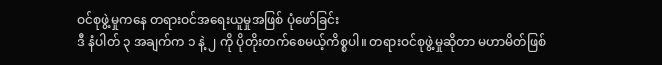ဝင်စုဖွဲ့မှုကနေ တရားဝင်အရေးယူမှုအဖြစ် ပုံဖော်ခြင်း
ဒီ နံပါတ် ၃ အချက်က ၁ နဲ့ ၂ ကို ပိုတိုးတက်စေမယ့်ကိစ္စပါ။ တရားဝင်စုဖွဲ့မှုဆိုတာ မဟာမိတ်ဖြစ်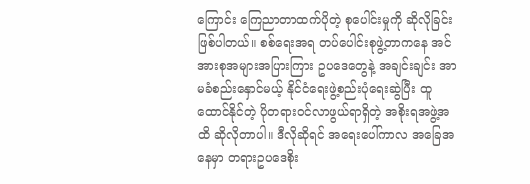ကြောင်း ကြေညာတာထက်ပိုတဲ့ စုပေါင်းမှုကို ဆိုလိုခြင်းဖြစ်ပါတယ်။ စစ်ရေးအရ တပ်ပေါင်းစုဖွဲ့တာကနေ အင်အားစုအများအပြားကြား ဥပဒေတွေနဲ့ အချင်းချင်း အာမခံစည်းနှောင်မယ့် နိုင်ငံရေးဖွဲ့စည်းပုံရေးဆွဲပြီး ထူထောင်နိုင်တဲ့ ပိုတရားဝင်လာဖွယ်ရာရှိတဲ့ အစိုးရအဖွဲ့အထိ ဆိုလိုတာပါ။ ဒီလိုဆိုရင် အရေးပေါ်ကာလ အခြေအနေမှာ တရားဥပဒေစိုး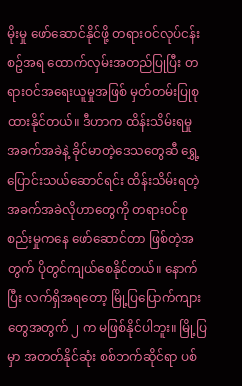မိုးမှု ဖော်ဆောင်နိုင်ဖို့ တရားဝင်လုပ်ငန်းစဥ်အရ ထောက်လှမ်းအတည်ပြုပြီး တရားဝင်အရေးယူမှုအဖြစ် မှတ်တမ်းပြုစုထားနိုင်တယ်။ ဒီဟာက ထိန်းသိမ်းရမှု အခက်အခဲနဲ့ ခိုင်မာတဲ့ဒေသတွေဆီ ရွှေ့ပြောင်းသယ်ဆောင်ရင်း ထိန်းသိမ်းရတဲ့ အခက်အခဲလိုဟာတွေကို တရားဝင်စုစည်းမှုကနေ ဖော်ဆောင်တာ ဖြစ်တဲ့အတွက် ပိုတွင်ကျယ်စေနိုင်တယ်။ နောက်ပြီး လက်ရှိအရတော့ မြို့ပြပြောက်ကျားတွေအတွက် ၂ က မဖြစ်နိုင်ပါဘူး။ မြို့ပြမှာ အတတ်နိုင်ဆုံး စစ်ဘက်ဆိုင်ရာ ပစ်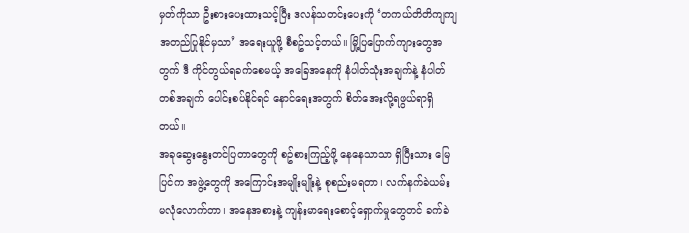မှတ်ကိုသာ ဦးစားပေးထားသင့်ပြီး ဒလန်သတင်းပေးကို ‘တကယ်တိတိကျကျ အတည်ပြုနိုင်မှသာ’ အရေးယူဖို့ စီစဥ်သင့်တယ်။ မြို့ပြပြောက်ကျားတွေအတွက် ဒီ ကိုင်တွယ်ရခက်စေမယ့် အခြေအနေကို နံပါတ်သုံးအချက်နဲ့ နံပါတ်တစ်အချက် ပေါင်းစပ်နိုင်ရင် နောင်ရေးအတွက် စိတ်အေးလို့ရဖွယ်ရာရှိတယ်။
အခုဆွေးနွေးတင်ပြတာတွေကို စဥ်စားကြည့်ဖို့ နေနေသာသာ ရှိပြီးသား မြေပြင်က အဖွဲ့တွေကို အကြောင်းအမျိုးမျိုးနဲ့ စုစည်းမရတာ၊ လက်နက်ခဲယမ်း မလုံလောက်တာ၊ အနေအစားနဲ့ ကျန်းမာရေးစောင့်ရှောက်မှုတွေတင် ခက်ခဲ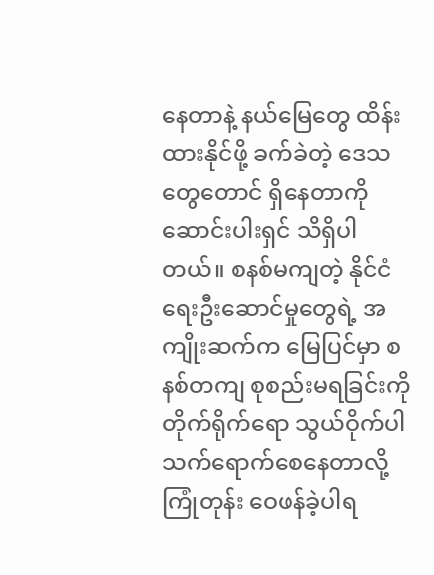နေတာနဲ့ နယ်မြေတွေ ထိန်းထားနိုင်ဖို့ ခက်ခဲတဲ့ ဒေသတွေတောင် ရှိနေတာကို ဆောင်းပါးရှင် သိရှိပါတယ်။ စနစ်မကျတဲ့ နိုင်ငံရေးဦးဆောင်မှုတွေရဲ့ အကျိုးဆက်က မြေပြင်မှာ စနစ်တကျ စုစည်းမရခြင်းကို တိုက်ရိုက်ရော သွယ်ဝိုက်ပါ သက်ရောက်စေနေတာလို့ ကြုံတုန်း ဝေဖန်ခဲ့ပါရ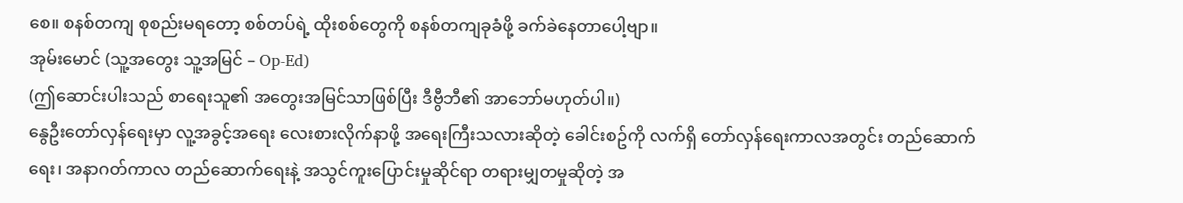စေ။ စနစ်တကျ စုစည်းမရတော့ စစ်တပ်ရဲ့ ထိုးစစ်တွေကို စနစ်တကျခုခံဖို့ ခက်ခဲနေတာပေါ့ဗျာ။
အုမ်းမောင် (သူ့အတွေး သူ့အမြင် – Op-Ed)
(ဤဆောင်းပါးသည် စာရေးသူ၏ အတွေးအမြင်သာဖြစ်ပြီး ဒီဗွီဘီ၏ အာဘော်မဟုတ်ပါ။)
နွေဦးတော်လှန်ရေးမှာ လူ့အခွင့်အရေး လေးစားလိုက်နာဖို့ အရေးကြီးသလားဆိုတဲ့ ခေါင်းစဥ်ကို လက်ရှိ တော်လှန်ရေးကာလအတွင်း တည်ဆောက်ရေး၊ အနာဂတ်ကာလ တည်ဆောက်ရေးနဲ့ အသွင်ကူးပြောင်းမှုဆိုင်ရာ တရားမျှတမှုဆိုတဲ့ အ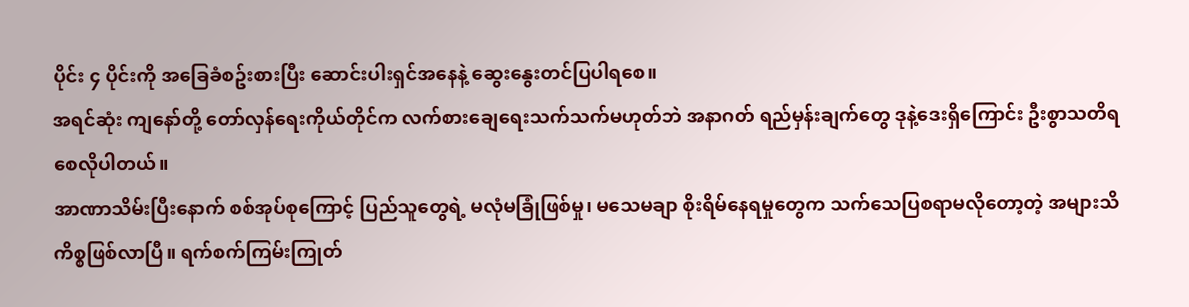ပိုင်း ၄ ပိုင်းကို အခြေခံစဥ်းစားပြီး ဆောင်းပါးရှင်အနေနဲ့ ဆွေးနွေးတင်ပြပါရစေ။
အရင်ဆုံး ကျနော်တို့ တော်လှန်ရေးကိုယ်တိုင်က လက်စားချေရေးသက်သက်မဟုတ်ဘဲ အနာဂတ် ရည်မှန်းချက်တွေ ဒုနဲ့ဒေးရှိကြောင်း ဦးစွာသတိရစေလိုပါတယ်။
အာဏာသိမ်းပြီးနောက် စစ်အုပ်စုကြောင့် ပြည်သူတွေရဲ့ မလုံမခြုံဖြစ်မှု၊ မသေမချာ စိုးရိမ်နေရမှုတွေက သက်သေပြစရာမလိုတော့တဲ့ အများသိကိစ္စဖြစ်လာပြီ။ ရက်စက်ကြမ်းကြုတ်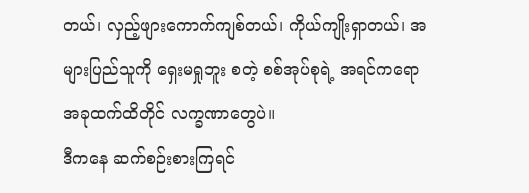တယ်၊ လှည့်ဖျားကောက်ကျစ်တယ်၊ ကိုယ်ကျိုးရှာတယ်၊ အများပြည်သူကို ရှေးမရှုဘူး စတဲ့ စစ်အုပ်စုရဲ့ အရင်ကရော အခုထက်ထိတိုင် လက္ခဏာတွေပဲ။
ဒီကနေ ဆက်စဉ်းစားကြရင်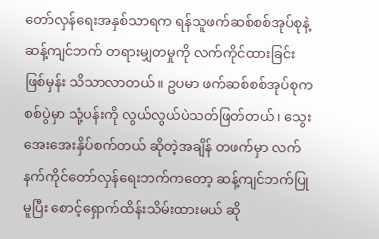တော်လှန်ရေးအနှစ်သာရက ရန်သူဖက်ဆစ်စစ်အုပ်စုနဲ့ ဆန့်ကျင်ဘက် တရားမျှတမှုကို လက်ကိုင်ထားခြင်းဖြစ်မှန်း သိသာလာတယ်။ ဥပမာ ဖက်ဆစ်စစ်အုပ်စုက စစ်ပွဲမှာ သုံ့ပန်းကို လွယ်လွယ်ပဲသတ်ဖြတ်တယ်၊ သွေးအေးအေးနှိပ်စက်တယ် ဆိုတဲ့အချိန် တဖက်မှာ လက်နက်ကိုင်တော်လှန်ရေးဘက်ကတော့ ဆန့်ကျင်ဘက်ပြုမူပြီး စောင့်ရှောက်ထိန်းသိမ်းထားမယ် ဆို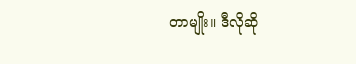တာမျိုး။ ဒီလိုဆို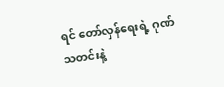ရင် တော်လှန်ရေးရဲ့ ဂုဏ်သတင်းနဲ့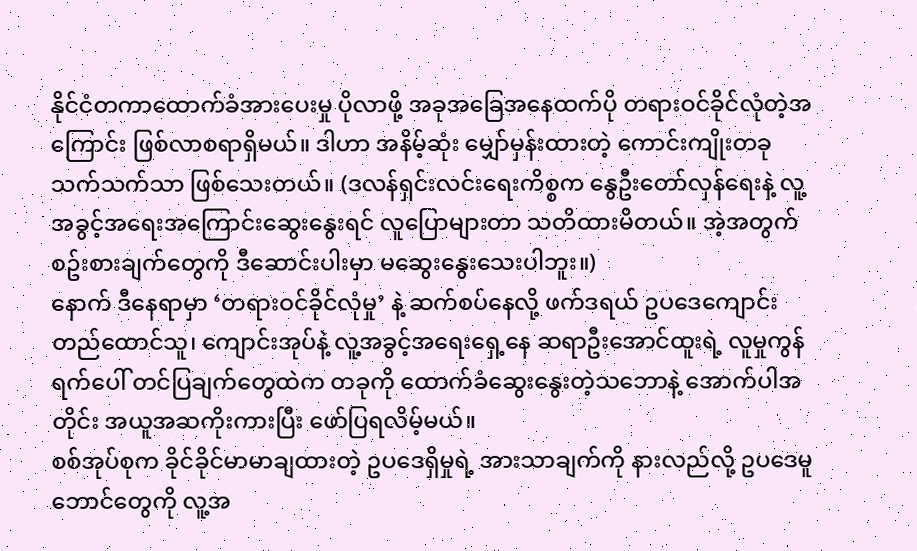နိုင်ငံတကာထောက်ခံအားပေးမှု ပိုလာဖို့ အခုအခြေအနေထက်ပို တရားဝင်ခိုင်လုံတဲ့အကြောင်း ဖြစ်လာစရာရှိမယ်။ ဒါဟာ အနိမ့်ဆုံး မျှော်မှန်းထားတဲ့ ကောင်းကျိုးတခုသက်သက်သာ ဖြစ်သေးတယ်။ (ဒလန်ရှင်းလင်းရေးကိစ္စက နွေဦးတော်လှန်ရေးနဲ့ လူ့အခွင့်အရေးအကြောင်းဆွေးနွေးရင် လူပြောများတာ သတိထားမိတယ်။ အဲ့အတွက် စဥ်းစားချက်တွေကို ဒီဆောင်းပါးမှာ မဆွေးနွေးသေးပါဘူး။)
နောက် ဒီနေရာမှာ ‘တရားဝင်ခိုင်လုံမှု’ နဲ့ ဆက်စပ်နေလို့ ဖက်ဒရယ် ဥပဒေကျောင်း တည်ထောင်သူ၊ ကျောင်းအုပ်နဲ့ လူ့အခွင့်အရေးရှေ့နေ ဆရာဦးအောင်ထူးရဲ့ လူမှုကွန်ရက်ပေါ် တင်ပြချက်တွေထဲက တခုကို ထောက်ခံဆွေးနွေးတဲ့သဘောနဲ့ အောက်ပါအတိုင်း အယူအဆကိုးကားပြီး ဖော်ပြရလိမ့်မယ်။
စစ်အုပ်စုက ခိုင်ခိုင်မာမာချထားတဲ့ ဥပဒေရှိမှုရဲ့ အားသာချက်ကို နားလည်လို့ ဥပဒေမူဘောင်တွေကို လူ့အ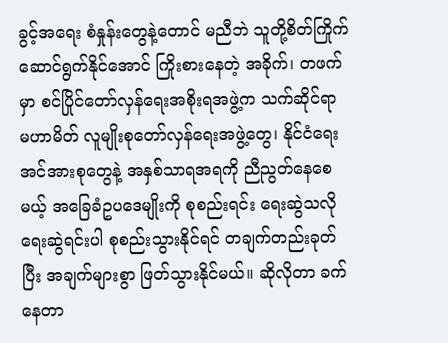ခွင့်အရေး စံနှုန်းတွေနဲ့တောင် မညီဘဲ သူတို့စိတ်ကြိုက် ဆောင်ရွက်နိုင်အောင် ကြိုးစားနေတဲ့ အခိုက်၊ တဖက်မှာ စင်ပြိုင်တော်လှန်ရေးအစိုးရအဖွဲ့က သက်ဆိုင်ရာ မဟာမိတ် လူမျိုးစုတော်လှန်ရေးအဖွဲ့တွေ၊ နိုင်ငံရေးအင်အားစုတွေနဲ့ အနှစ်သာရအရကို ညီညွတ်နေစေမယ့် အခြေခံဥပဒေမျိုးကို စုစည်းရင်း ရေးဆွဲသလို ရေးဆွဲရင်းပါ စုစည်းသွားနိုင်ရင် တချက်တည်းခုတ်ပြီး အချက်များစွာ ဖြတ်သွားနိုင်မယ်။ ဆိုလိုတာ ခက်နေတာ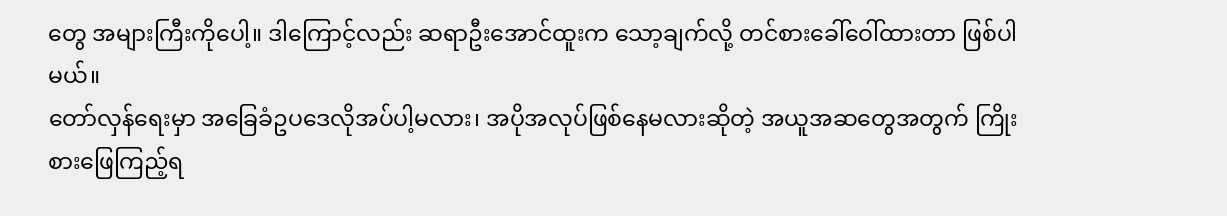တွေ အများကြီးကိုပေါ့။ ဒါကြောင့်လည်း ဆရာဦးအောင်ထူးက သော့ချက်လို့ တင်စားခေါ်ဝေါ်ထားတာ ဖြစ်ပါမယ်။
တော်လှန်ရေးမှာ အခြေခံဥပဒေလိုအပ်ပါ့မလား၊ အပိုအလုပ်ဖြစ်နေမလားဆိုတဲ့ အယူအဆတွေအတွက် ကြိုးစားဖြေကြည့်ရ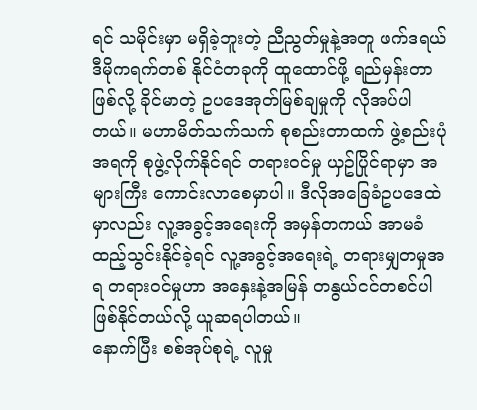ရင် သမိုင်းမှာ မရှိခဲ့ဘူးတဲ့ ညီညွတ်မှုနဲ့အတူ ဖက်ဒရယ်ဒီမိုကရက်တစ် နိုင်ငံတခုကို ထူထောင်ဖို့ ရည်မှန်းတာဖြစ်လို့ ခိုင်မာတဲ့ ဥပဒေအုတ်မြစ်ချမှုကို လိုအပ်ပါတယ်။ မဟာမိတ်သက်သက် စုစည်းတာထက် ဖွဲ့စည်းပုံအရကို စုဖွဲ့လိုက်နိုင်ရင် တရားဝင်မှု ယှဥ်ပြိုင်ရာမှာ အများကြီး ကောင်းလာစေမှာပါ။ ဒီလိုအခြေခံဥပဒေထဲမှာလည်း လူ့အခွင့်အရေးကို အမှန်တကယ် အာမခံ ထည့်သွင်းနိုင်ခဲ့ရင် လူ့အခွင့်အရေးရဲ့ တရားမျှတမှုအရ တရားဝင်မှုဟာ အနှေးနဲ့အမြန် တနွယ်ငင်တစင်ပါ ဖြစ်နိုင်တယ်လို့ ယူဆရပါတယ်။
နောက်ပြီး စစ်အုပ်စုရဲ့ လူမှု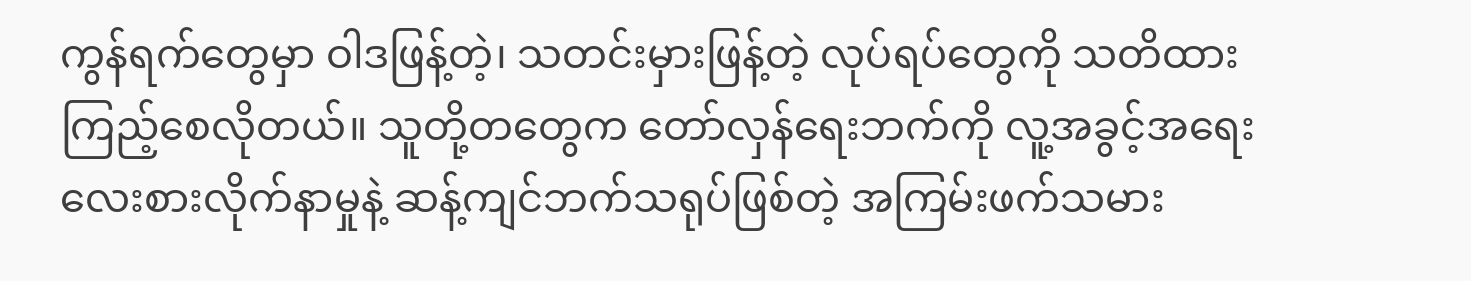ကွန်ရက်တွေမှာ ဝါဒဖြန့်တဲ့၊ သတင်းမှားဖြန့်တဲ့ လုပ်ရပ်တွေကို သတိထားကြည့်စေလိုတယ်။ သူတို့တတွေက တော်လှန်ရေးဘက်ကို လူ့အခွင့်အရေး လေးစားလိုက်နာမှုနဲ့ ဆန့်ကျင်ဘက်သရုပ်ဖြစ်တဲ့ အကြမ်းဖက်သမား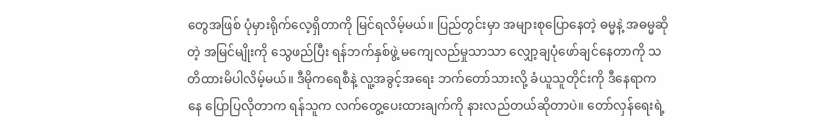တွေအဖြစ် ပုံမှားရိုက်လေ့ရှိတာကို မြင်ရလိမ့်မယ်။ ပြည်တွင်းမှာ အများစုပြောနေတဲ့ ဓမ္မနဲ့ အဓမ္မဆိုတဲ့ အမြင်မျိုးကို သွေဖည်ပြီး ရန်ဘက်နှစ်ဖွဲ့ မကျေလည်မှုသာသာ လျှော့ချပုံဖော်ချင်နေတာကို သတိထားမိပါလိမ့်မယ်။ ဒီမိုကရေစီနဲ့ လူ့အခွင့်အရေး ဘက်တော်သားလို့ ခံယူသူတိုင်းကို ဒီနေရာကနေ ပြောပြလိုတာက ရန်သူက လက်တွေ့ပေးထားချက်ကို နားလည်တယ်ဆိုတာပဲ။ တော်လှန်ရေးရဲ့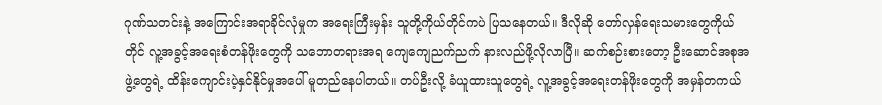ဂုဏ်သတင်းနဲ့ အကြောင်းအရာခိုင်လုံမှုက အရေးကြီးမှန်း သူတို့ကိုယ်တိုင်ကပဲ ပြသနေတယ်။ ဒီလိုဆို တော်လှန်ရေးသမားတွေကိုယ်တိုင် လူ့အခွင့်အရေးစံတန်ဖိုးတွေကို သဘောတရားအရ ကျေကျေညက်ညက် နားလည်ဖို့လိုလာပြီ။ ဆက်စဉ်းစားတော့ ဦးဆောင်အစုအဖွဲ့တွေရဲ့ ထိန်းကျောင်းပဲ့နှင်နိုင်မှုအပေါ် မူတည်နေပါတယ်။ တပ်ဦးလို့ ခံယူထားသူတွေရဲ့ လူ့အခွင့်အရေးတန်ဖိုးတွေကို အမှန်တကယ်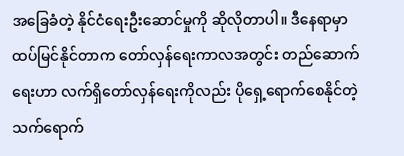အခြေခံတဲ့ နိုင်ငံရေးဦးဆောင်မှုကို ဆိုလိုတာပါ။ ဒီနေရာမှာ ထပ်မြင်နိုင်တာက တော်လှန်ရေးကာလအတွင်း တည်ဆောက်ရေးဟာ လက်ရှိတော်လှန်ရေးကိုလည်း ပိုရှေ့ရောက်စေနိုင်တဲ့ သက်ရောက်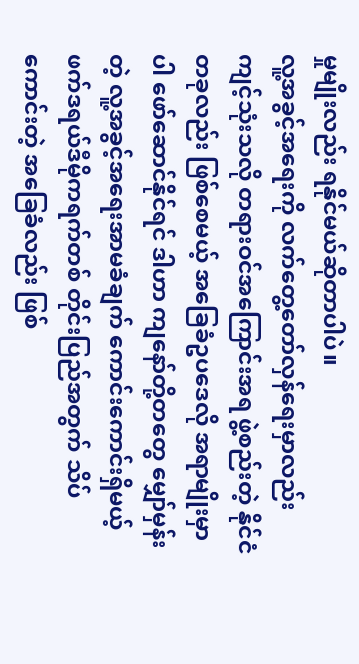မှုမျိုးလည်း ရနိုင်မယ်ဆိုတာပါပဲ။
လူ့အခွင့်အရေးကို လက်တွေ့တော်လှန်ရေးမှာလည်း ကျင့်သုံးသလို တရားဝင်အကြောင်းအရ ဖွဲ့စည်းတဲ့ နိုင်ငံတခုလည်း ဖြစ်စေမယ့် အခြေခံဥပဒေလို အရာမျိုးမှာပါ ဖော်ဆောင်နိုင်ရင် ဒါဟာ ကျနော်တို့တတွေ မျှော်မှန်းတဲ့ လူ့အခွင့်အရေးအာမခံချက် ကောင်းကောင်းရှိမယ့် ဖက်ဒရယ်ဒီမိုကရက်တစ် တိုင်းပြည်အတွက် သိပ်ကောင်းတဲ့ အခြေခံလည်း ဖြစ်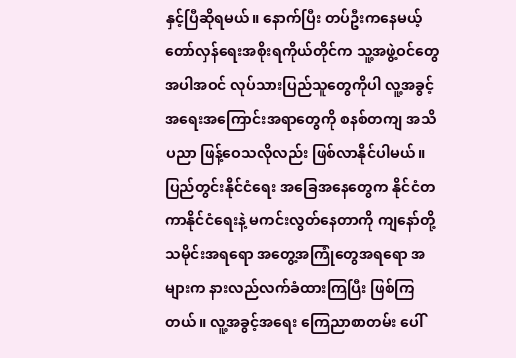နှင့်ပြီဆိုရမယ်။ နောက်ပြီး တပ်ဦးကနေမယ့် တော်လှန်ရေးအစိုးရကိုယ်တိုင်က သူ့အဖွဲ့ဝင်တွေ အပါအဝင် လုပ်သားပြည်သူတွေကိုပါ လူ့အခွင့်အရေးအကြောင်းအရာတွေကို စနစ်တကျ အသိပညာ ဖြန့်ဝေသလိုလည်း ဖြစ်လာနိုင်ပါမယ်။
ပြည်တွင်းနိုင်ငံရေး အခြေအနေတွေက နိုင်ငံတကာနိုင်ငံရေးနဲ့ မကင်းလွတ်နေတာကို ကျနော်တို့ သမိုင်းအရရော အတွေ့အကြုံတွေအရရော အများက နားလည်လက်ခံထားကြပြီး ဖြစ်ကြတယ်။ လူ့အခွင့်အရေး ကြေညာစာတမ်း ပေါ်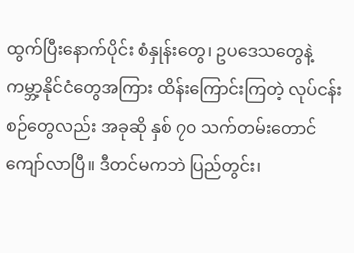ထွက်ပြီးနောက်ပိုင်း စံနှုန်းတွေ၊ ဥပဒေသတွေနဲ့ ကမ္ဘာ့နိုင်ငံတွေအကြား ထိန်းကြောင်းကြတဲ့ လုပ်ငန်းစဉ်တွေလည်း အခုဆို နှစ် ၇၀ သက်တမ်းတောင် ကျော်လာပြီ။ ဒီတင်မကဘဲ ပြည်တွင်း၊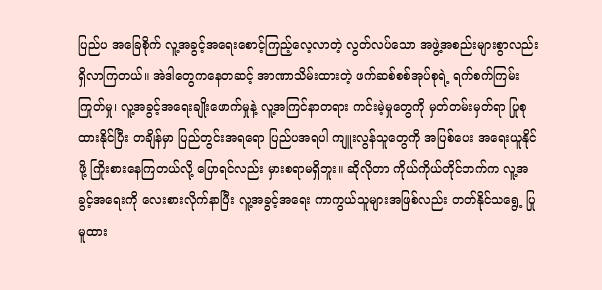ပြည်ပ အခြေစိုက် လူ့အခွင့်အရေးစောင့်ကြည့်လေ့လာတဲ့ လွတ်လပ်သော အဖွဲ့အစည်းများစွာလည်း ရှိလာကြတယ်။ အဲဒါတွေကနေတဆင့် အာဏာသိမ်းထားတဲ့ ဖက်ဆစ်စစ်အုပ်စုရဲ့ ရက်စက်ကြမ်းကြုတ်မှု၊ လူ့အခွင့်အရေးချိုးဖောက်မှုနဲ့ လူ့အကြင်နာတရား ကင်းမဲ့မှုတွေကို မှတ်တမ်းမှတ်ရာ ပြုစုထားနိုင်ပြီး တချိန်မှာ ပြည်တွင်းအရရော ပြည်ပအရပါ ကျူးလွန်သူတွေကို အပြစ်ပေး အရေးယူနိုင်ဖို့ ကြိုးစားနေကြတယ်လို့ ပြောရင်လည်း မှားစရာမရှိဘူး။ ဆိုလိုတာ ကိုယ်ကိုယ်တိုင်ဘက်က လူ့အခွင့်အရေးကို လေးစားလိုက်နာပြီး လူ့အခွင့်အရေး ကာကွယ်သူများအဖြစ်လည်း တတ်နိုင်သရွေ့ ပြုမူထား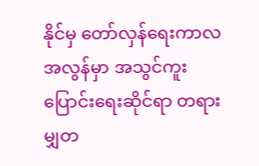နိုင်မှ တော်လှန်ရေးကာလအလွန်မှာ အသွင်ကူးပြောင်းရေးဆိုင်ရာ တရားမျှတ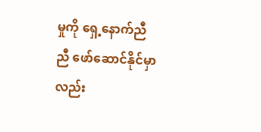မှုကို ရှေ့နောက်ညီညီ ဖော်ဆောင်နိုင်မှာလည်း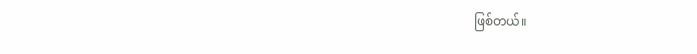ဖြစ်တယ်။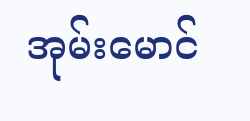အုမ်းမောင်